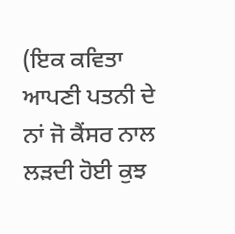(ਇਕ ਕਵਿਤਾ ਆਪਣੀ ਪਤਨੀ ਦੇ ਨਾਂ ਜੋ ਕੈਂਸਰ ਨਾਲ ਲੜਦੀ ਹੋਈ ਕੁਝ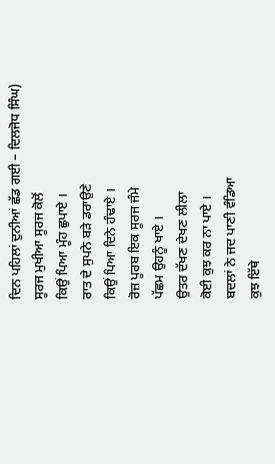ਦਿਨ ਪਹਿਲਾਂ ਦੁਨੀਆਂ ਛੱਡ ਗਈ – ਦਿਲਜੋਧ ਸਿੰਘ)
ਸੂਰਜ ਮੁਖੀਆ ਸੂਰਜ ਕੋਲੋਂ
ਕਿਉਂ ਪਿਆ ਮੂੰਹ ਛੁਪਾਏ ।
ਰਾਤ ਦੇ ਸੁਪਨੇ ਬੜੇ ਡਰਾਉਣੇ
ਕਿਉਂ ਪਿਆ ਦਿਨੇ ਹੰਢਾਏ ।
ਰੋਜ਼ ਪੂਰਬ ਇਕ ਸੂਰਜ ਜੰਮੇ
ਪੱਛਮ ਉਹਨੂੰ ਖਾਏ ।
ਉਤਰ ਦੱਖਣ ਦੇਖਣ ਲੀਲਾ
ਕੋਈ ਕੁਝ ਕਰ ਨਾ ਪਾਏ ।
ਬਦਲਾਂ ਨੇ ਜਦ ਪਾਣੀ ਵੰਡਿਆ
ਕੁਝ ਇੱਥੇ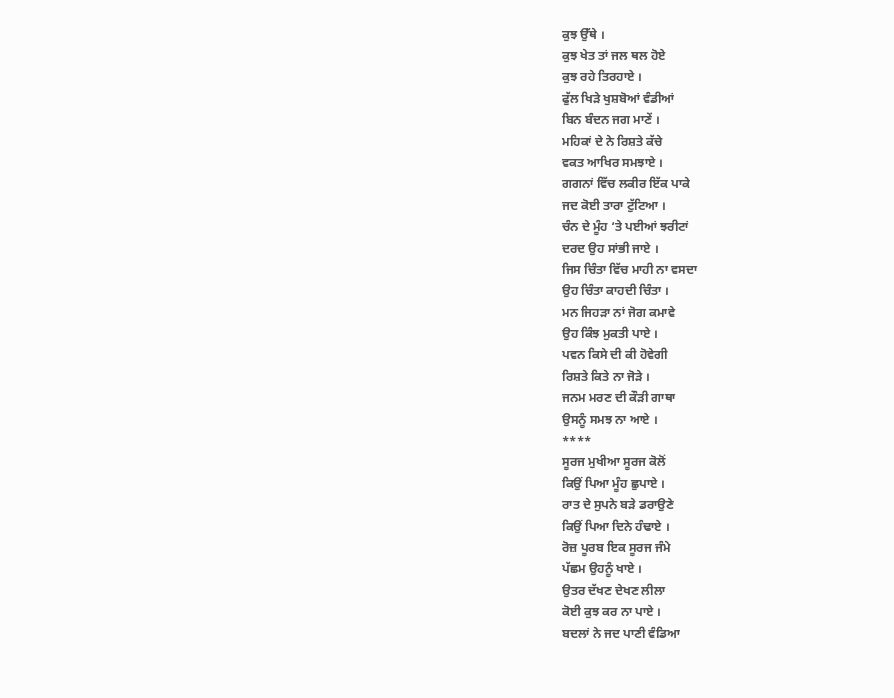ਕੁਝ ਉੱਥੇ ।
ਕੁਝ ਖੇਤ ਤਾਂ ਜਲ ਥਲ ਹੋਏ
ਕੁਝ ਰਹੇ ਤਿਰਹਾਏ ।
ਫੁੱਲ ਖਿੜੇ ਖੁਸ਼ਬੋਆਂ ਵੰਡੀਆਂ
ਬਿਨ ਬੰਦਨ ਜਗ ਮਾਣੇਂ ।
ਮਹਿਕਾਂ ਦੇ ਨੇ ਰਿਸ਼ਤੇ ਕੱਚੇ
ਵਕਤ ਆਖਿਰ ਸਮਝਾਏ ।
ਗਗਨਾਂ ਵਿੱਚ ਲਕੀਰ ਇੱਕ ਪਾਕੇ
ਜਦ ਕੋਈ ਤਾਰਾ ਟੁੱਟਿਆ ।
ਚੰਨ ਦੇ ਮੂੰਹ ‘ਤੇ ਪਈਆਂ ਝਰੀਟਾਂ
ਦਰਦ ਉਹ ਸਾਂਭੀ ਜਾਏ ।
ਜਿਸ ਚਿੰਤਾ ਵਿੱਚ ਮਾਹੀ ਨਾ ਵਸਦਾ
ਉਹ ਚਿੰਤਾ ਕਾਹਦੀ ਚਿੰਤਾ ।
ਮਨ ਜਿਹੜਾ ਨਾਂ ਜੋਗ ਕਮਾਵੇ
ਉਹ ਕਿੰਝ ਮੁਕਤੀ ਪਾਏ ।
ਪਵਨ ਕਿਸੇ ਦੀ ਕੀ ਹੋਵੇਗੀ
ਰਿਸ਼ਤੇ ਕਿਤੇ ਨਾ ਜੋੜੇ ।
ਜਨਮ ਮਰਣ ਦੀ ਕੌੜੀ ਗਾਥਾ
ਉਸਨੂੰ ਸਮਝ ਨਾ ਆਏ ।
****
ਸੂਰਜ ਮੁਖੀਆ ਸੂਰਜ ਕੋਲੋਂ
ਕਿਉਂ ਪਿਆ ਮੂੰਹ ਛੁਪਾਏ ।
ਰਾਤ ਦੇ ਸੁਪਨੇ ਬੜੇ ਡਰਾਉਣੇ
ਕਿਉਂ ਪਿਆ ਦਿਨੇ ਹੰਢਾਏ ।
ਰੋਜ਼ ਪੂਰਬ ਇਕ ਸੂਰਜ ਜੰਮੇ
ਪੱਛਮ ਉਹਨੂੰ ਖਾਏ ।
ਉਤਰ ਦੱਖਣ ਦੇਖਣ ਲੀਲਾ
ਕੋਈ ਕੁਝ ਕਰ ਨਾ ਪਾਏ ।
ਬਦਲਾਂ ਨੇ ਜਦ ਪਾਣੀ ਵੰਡਿਆ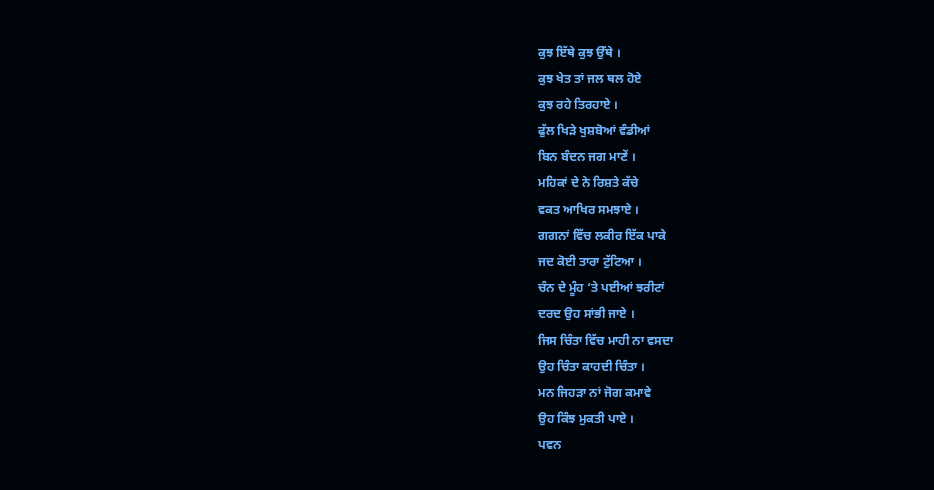ਕੁਝ ਇੱਥੇ ਕੁਝ ਉੱਥੇ ।
ਕੁਝ ਖੇਤ ਤਾਂ ਜਲ ਥਲ ਹੋਏ
ਕੁਝ ਰਹੇ ਤਿਰਹਾਏ ।
ਫੁੱਲ ਖਿੜੇ ਖੁਸ਼ਬੋਆਂ ਵੰਡੀਆਂ
ਬਿਨ ਬੰਦਨ ਜਗ ਮਾਣੇਂ ।
ਮਹਿਕਾਂ ਦੇ ਨੇ ਰਿਸ਼ਤੇ ਕੱਚੇ
ਵਕਤ ਆਖਿਰ ਸਮਝਾਏ ।
ਗਗਨਾਂ ਵਿੱਚ ਲਕੀਰ ਇੱਕ ਪਾਕੇ
ਜਦ ਕੋਈ ਤਾਰਾ ਟੁੱਟਿਆ ।
ਚੰਨ ਦੇ ਮੂੰਹ ‘ਤੇ ਪਈਆਂ ਝਰੀਟਾਂ
ਦਰਦ ਉਹ ਸਾਂਭੀ ਜਾਏ ।
ਜਿਸ ਚਿੰਤਾ ਵਿੱਚ ਮਾਹੀ ਨਾ ਵਸਦਾ
ਉਹ ਚਿੰਤਾ ਕਾਹਦੀ ਚਿੰਤਾ ।
ਮਨ ਜਿਹੜਾ ਨਾਂ ਜੋਗ ਕਮਾਵੇ
ਉਹ ਕਿੰਝ ਮੁਕਤੀ ਪਾਏ ।
ਪਵਨ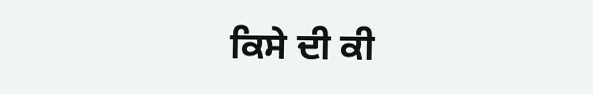ਕਿਸੇ ਦੀ ਕੀ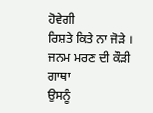ਹੋਵੇਗੀ
ਰਿਸ਼ਤੇ ਕਿਤੇ ਨਾ ਜੋੜੇ ।
ਜਨਮ ਮਰਣ ਦੀ ਕੌੜੀ ਗਾਥਾ
ਉਸਨੂੰ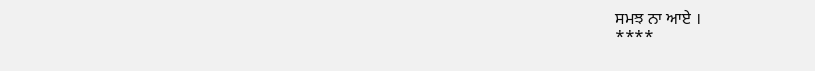ਸਮਝ ਨਾ ਆਏ ।
****